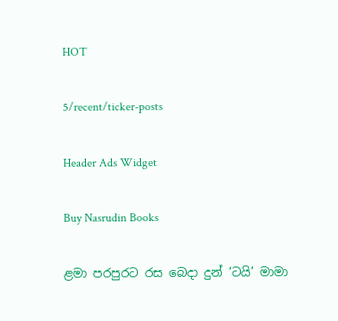HOT

5/recent/ticker-posts

Header Ads Widget

Buy Nasrudin Books

ළමා පරපුරට රස බෙදා දුන් ‘ටයි’ මාමා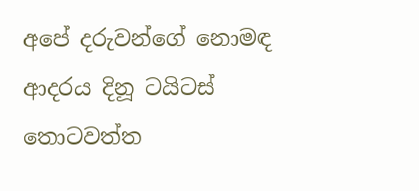අපේ දරුවන්ගේ නොමඳ ආදරය දිනූ ටයිටස් තොටවත්ත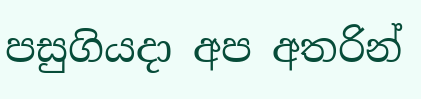පසුගියදා අප අතරින්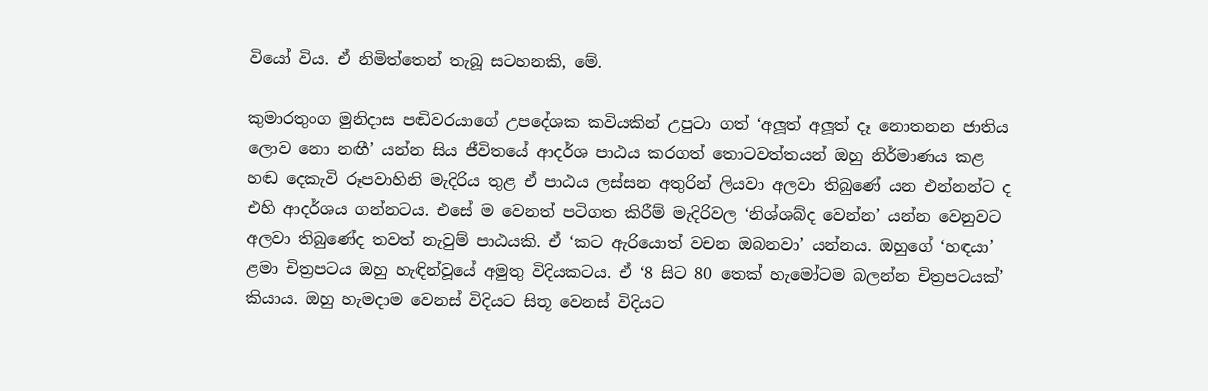වියෝ විය. ඒ නිමිත්තෙන් තැබූ සටහනකි, මේ.

කුමාරතුංග මුනිදාස පඬිවරයාගේ උපදේශක කවියකින් උපුටා ගත් ‘අලූත් අලූත් දෑ නොතනන ජාතිය ලොව නො නඟී’ යන්න සිය ජීවිතයේ ආදර්ශ පාඨය කරගත් තොටවත්තයන් ඔහු නිර්මාණය කළ හඬ දෙකැවි රූපවාහිනි මැදිරිය තුළ ඒ පාඨය ලස්සන අතුරින් ලියවා අලවා තිබුණේ යන එන්නන්ට ද එහි ආදර්ශය ගන්නටය. එසේ ම වෙනත් පටිගත කිරීම් මැදිරිවල ‘නිශ්ශබ්ද වෙන්න’ යන්න වෙනුවට අලවා තිබුණේද තවත් නැවුම් පාඨයකි. ඒ ‘කට ඇරියොත් වචන ඔබනවා’ යන්නය. ඔහුගේ ‘හඳයා’ ළමා චිත්‍රපටය ඔහු හැඳින්වූයේ අමුතු විදියකටය. ඒ ‘8 සිට 80 තෙක් හැමෝටම බලන්න චිත්‍රපටයක්’ කියාය. ඔහු හැමදාම වෙනස් විදියට සිතූ වෙනස් විදියට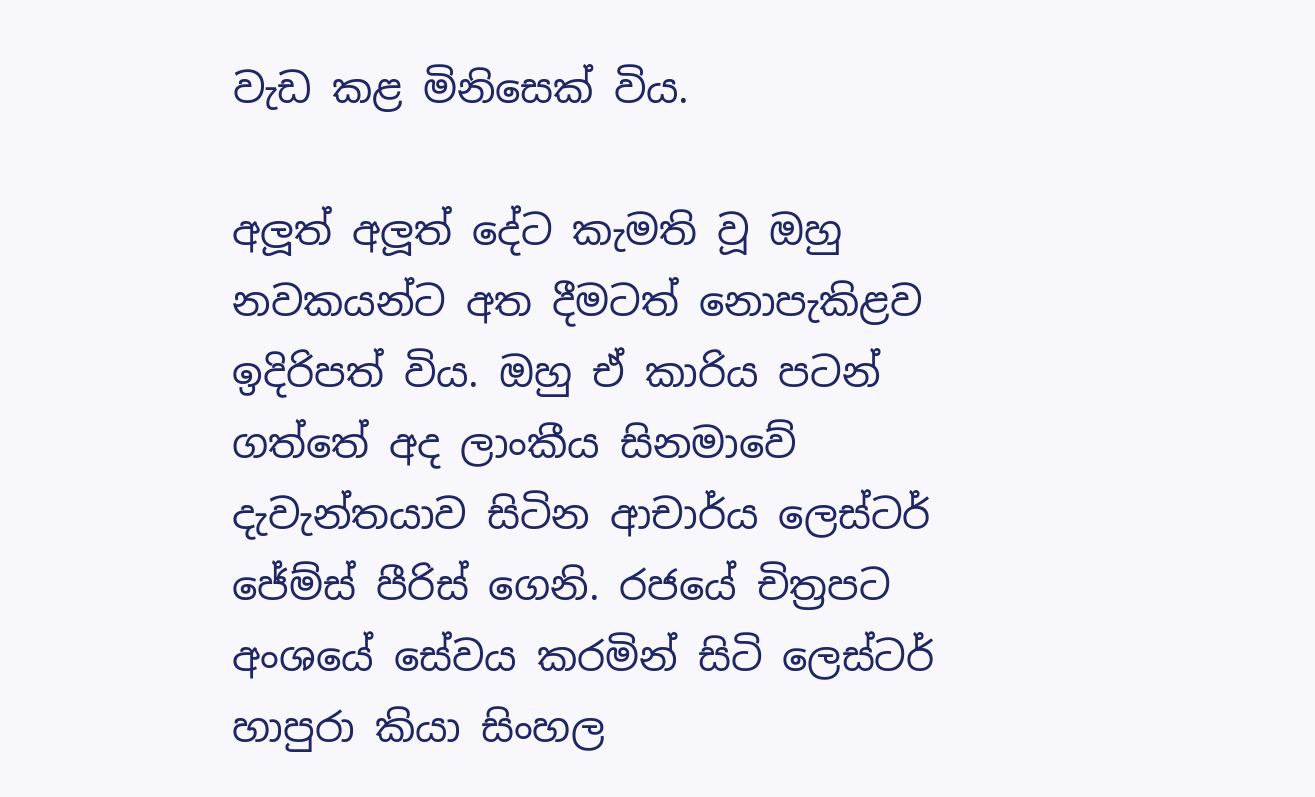වැඩ කළ මිනිසෙක් විය.

අලූත් අලූත් දේට කැමති වූ ඔහු නවකයන්ට අත දීමටත් නොපැකිළව ඉදිරිපත් විය. ඔහු ඒ කාරිය පටන් ගත්තේ අද ලාංකීය සිනමාවේ දැවැන්තයාව සිටින ආචාර්ය ලෙස්ටර් ජේම්ස් පීරිස් ගෙනි. රජයේ චිත්‍රපට අංශයේ සේවය කරමින් සිටි ලෙස්ටර් හාපුරා කියා සිංහල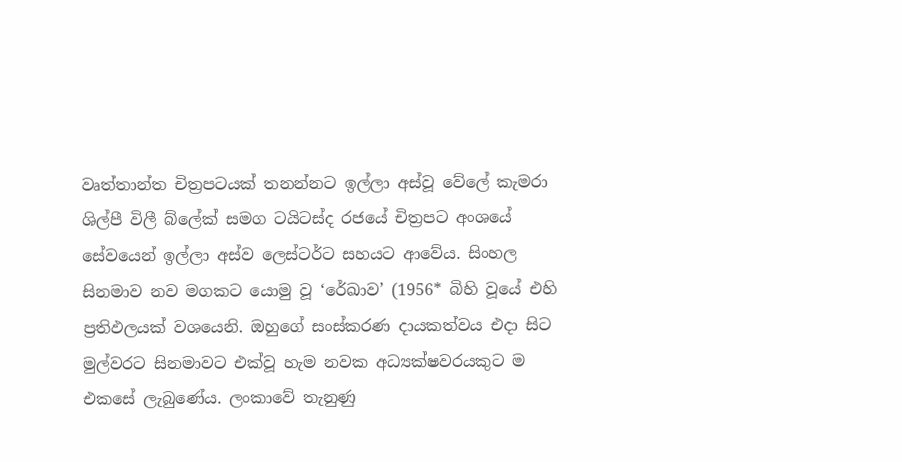වෘත්තාන්ත චිත්‍රපටයක් තනන්නට ඉල්ලා අස්වූ වේලේ කැමරා ශිල්පී විලී බ්ලේක් සමග ටයිටස්ද රජයේ චිත්‍රපට අංශයේ සේවයෙන් ඉල්ලා අස්ව ලෙස්ටර්ට සහයට ආවේය. සිංහල සිනමාව නව මගකට යොමු වූ ‘රේඛාව’ (1956* බිහි වූයේ එහි ප්‍රතිඵලයක් වශයෙනි. ඔහුගේ සංස්කරණ දායකත්වය එදා සිට මුල්වරට සිනමාවට එක්වූ හැම නවක අධ්‍යක්ෂවරයකුට ම එකසේ ලැබුණේය. ලංකාවේ තැනුණු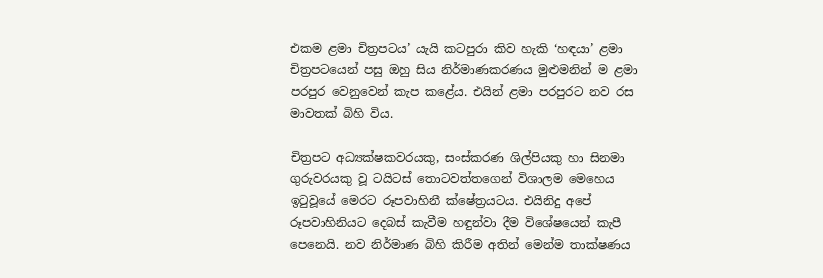එකම ළමා චිත්‍රපටය’ යැයි කටපුරා කිව හැකි ‘හඳයා’ ළමා චිත්‍රපටයෙන් පසු ඔහු සිය නිර්මාණකරණය මුළුමනින් ම ළමා පරපුර වෙනුවෙන් කැප කළේය. එයින් ළමා පරපුරට නව රස මාවතක් බිහි විය.

චිත්‍රපට අධ්‍යක්ෂකවරයකු, සංස්කරණ ශිල්පියකු හා සිනමා ගුරුවරයකු වූ ටයිටස් තොටවත්තගෙන් විශාලම මෙහෙය ඉටුවූයේ මෙරට රූපවාහිනී ක්ෂේත්‍රයටය. එයිනිදු අපේ රූපවාහිනියට දෙබස් කැවීම හඳුන්වා දීම විශේෂයෙන් කැපී පෙනෙයි. නව නිර්මාණ බිහි කිරීම අතින් මෙන්ම තාක්ෂණය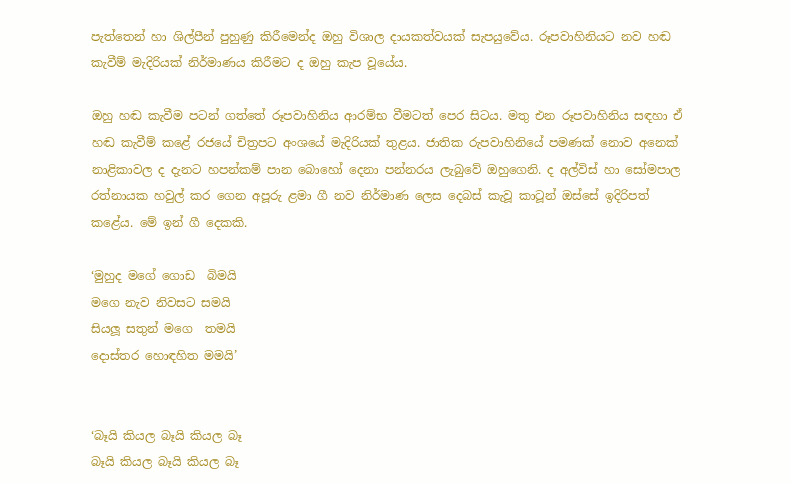පැත්තෙන් හා ශිල්පීන් පුහුණු කිරීමෙන්ද ඔහු විශාල දායකත්වයක් සැපයුවේය. රූපවාහිනියට නව හඬ කැවීම් මැදිරියක් නිර්මාණය කිරීමට ද ඔහු කැප වූයේය.

ඔහු හඬ කැවීම පටන් ගත්තේ රූපවාහිනිය ආරම්භ වීමටත් පෙර සිටය. මතු එන රූපවාහිනිය සඳහා ඒ හඬ කැවීම් කළේ රජයේ චිත්‍රපට අංශයේ මැදිරියක් තුළය. ජාතික රුපවාහිනියේ පමණක් නොව අනෙක් නාළිකාවල ද දැනට හපන්කම් පාන බොහෝ දෙනා පන්නරය ලැබුවේ ඔහුගෙනි. ද අල්විස් හා සෝමපාල රත්නායක හවුල් කර ගෙන අපූරු ළමා ගී නව නිර්මාණ ලෙස දෙබස් කැවූ කාටූන් ඔස්සේ ඉදිරිපත් කළේය. මේ ඉන් ගී දෙකකි.

‘මුහුද මගේ ගොඩ  බිමයි
මගෙ නැව නිවසට සමයි
සියලූ සතුන් මගෙ  තමයි
දොස්තර හොඳහිත මමයි’


‘බෑයි කියල බෑයි කියල බෑ
බෑයි කියල බෑයි කියල බෑ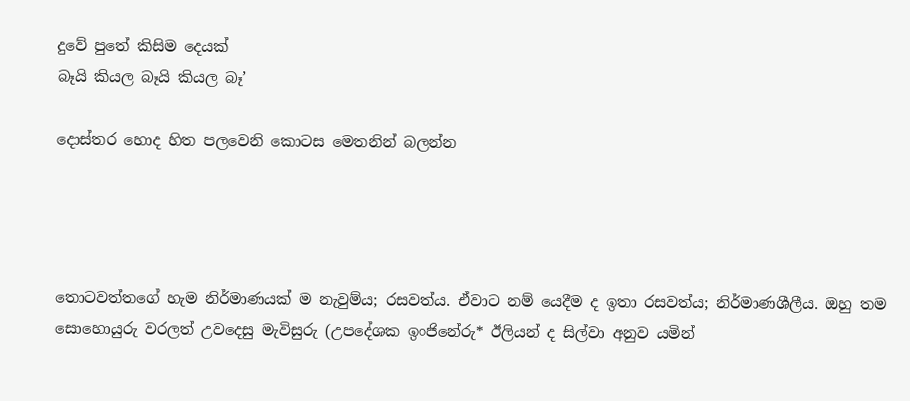දුවේ පුතේ කිසිම දෙයක්
බෑයි කියල බෑයි කියල බෑ’

දොස්තර හොද හිත පලවෙනි කොටස මෙතනින් බලන්න




තොටවත්තගේ හැම නිර්මාණයක් ම නැවුම්ය; රසවත්ය. ඒවාට නම් යෙදීම ද ඉතා රසවත්ය; නිර්මාණශීලීය. ඔහු තම සොහොයුරු වරලත් උවදෙසු මැවිසුරු (උපදේශක ඉංජිනේරු* ඊලියන් ද සිල්වා අනුව යමින්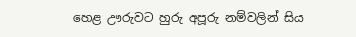හෙළ ඌරුවට හුරු අපූරු නම්වලින් සිය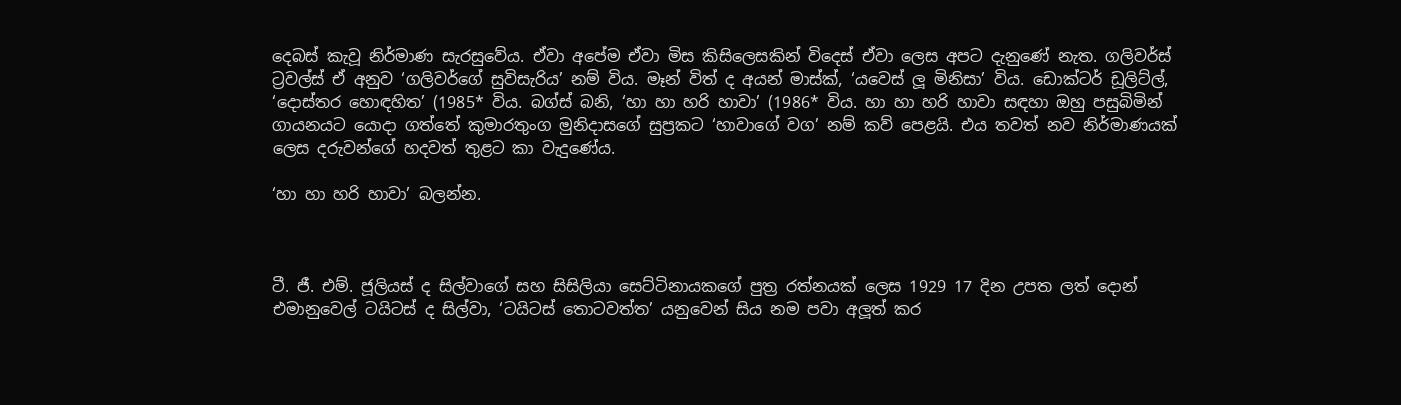දෙබස් කැවූ නිර්මාණ සැරසුවේය. ඒවා අපේම ඒවා මිස කිසිලෙසකින් විදෙස් ඒවා ලෙස අපට දැනුණේ නැත. ගලිවර්ස් ට්‍රවල්ස් ඒ අනුව ‘ගලිවර්ගේ සුවිසැරිය’ නම් විය. මෑන් විත් ද අයන් මාස්ක්, ‘යවෙස් ලූ මිනිසා’ විය. ඩොක්ටර් ඩූලිට්ල්, ‘දොස්තර හොඳහිත’ (1985* විය. බග්ස් බනි, ‘හා හා හරි හාවා’ (1986* විය. හා හා හරි හාවා සඳහා ඔහු පසුබිමින් ගායනයට යොදා ගත්තේ කුමාරතුංග මුනිදාසගේ සුප්‍රකට ‘හාවාගේ වග’ නම් කව් පෙළයි. එය තවත් නව නිර්මාණයක් ලෙස දරුවන්ගේ හදවත් තුළට කා වැදුණේය.

‘හා හා හරි හාවා’ බලන්න.



ටී. ජී. එම්. ජූලියස් ද සිල්වාගේ සහ සිසිලියා සෙට්ටිනායකගේ පුත්‍ර රත්නයක් ලෙස 1929 17 දින උපත ලත් දොන් එමානුවෙල් ටයිටස් ද සිල්වා, ‘ටයිටස් තොටවත්ත’ යනුවෙන් සිය නම පවා අලූත් කර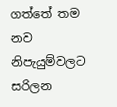ගත්තේ තම නව නිපැයුම්වලට සරිලන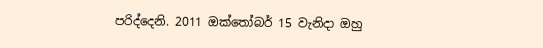පරිද්දෙනි. 2011 ඔක්තෝබර් 15 වැනිදා ඔහු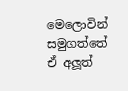මෙලොවින් සමුගත්තේ ඒ අලූත්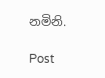නමිනි.

Post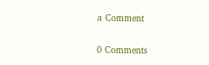a Comment

0 Comments